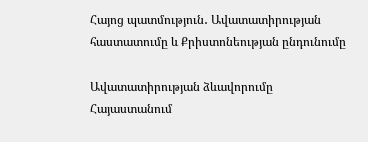Հայոց պատմություն․ Ավատատիրության հաստատումը և Քրիստոնեության ընդունումը

Ավատատիրության ձևավորումը Հայաստանում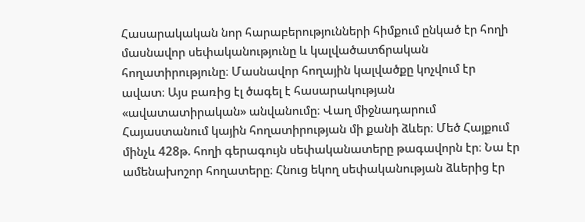Հասարակական նոր հարաբերությունների հիմքում ընկած էր հողի մասնավոր սեփականությունը և կալվածատճրական հողատիրությունը։ Մասնավոր հողային կալվածքը կոչվում էր ավատ։ Այս բառից էլ ծագել է հասարակության «ավատատիրական» անվանումը։ Վաղ միջնադարում Հայաստանում կային հողատիրության մի քանի ձևեր։ Մեծ Հայքում մինչև 428թ. հողի գերագույն սեփականատերը թագավորն էր։ Նա էր ամենախոշոր հողատերը։ Հնուց եկող սեփականության ձևերից էր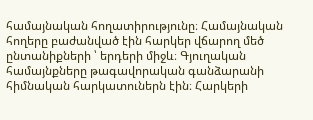համայնական հողատիրությունը։ Համայնական հողերը բաժանված էին հարկեր վճարող մեծ ընտանիքների ՝ երդերի միջև։ Գյուղական համայնքները թագավորական գանձարանի հիմնական հարկատուներն էին։ Հարկերի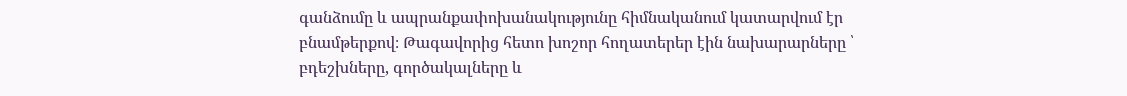գանձումը և ապրանքափոխանակությունը հիմնականում կատարվում էր բնամթերքով։ Թագավորից հետո խոշոր հողատերեր էին նախարարները ՝ բդեշխները, գործակալները և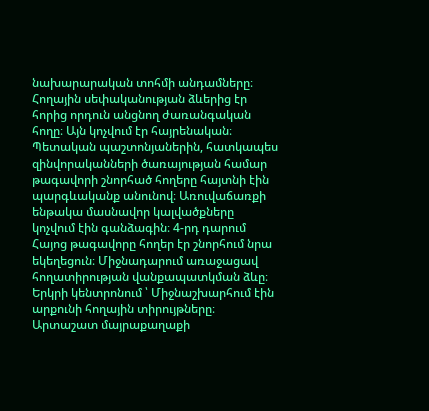նախարարական տոհմի անդամները։ Հողային սեփականության ձևերից էր հորից որդուն անցնող ժառանգական հողը։ Այն կոչվում էր հայրենական։ Պետական պաշտոնյաներին, հատկապես զինվորականների ծառայության համար թագավորի շնորհած հողերը հայտնի էին պարգևականք անունով։ Առուվաճառքի ենթակա մասնավոր կալվածքները կոչվում էին գանձագին։ 4-րդ դարում Հայոց թագավորը հողեր էր շնորհում նրա եկեղեցուն։ Միջնադարում առաջացավ հողատիրության վանքապատկման ձևը։ Երկրի կենտրոնում ՝ Միջնաշխարհում էին արքունի հողային տիրույթները։ Արտաշատ մայրաքաղաքի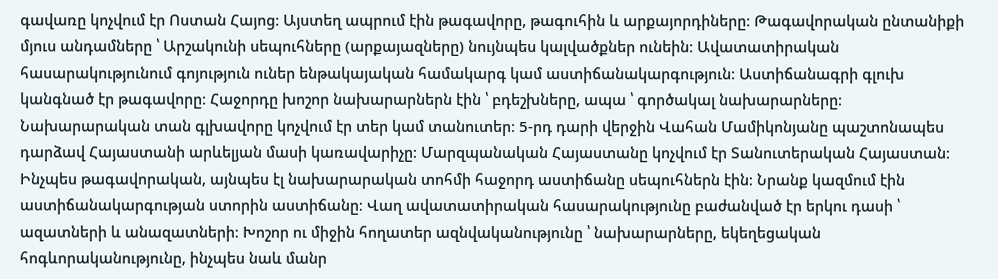գավառը կոչվում էր Ոստան Հայոց։ Այստեղ ապրում էին թագավորը, թագուհին և արքայորդիները։ Թագավորական ընտանիքի մյուս անդամները ՝ Արշակունի սեպուհները (արքայազները) նույնպես կալվածքներ ունեին։ Ավատատիրական հասարակությունում գոյություն ուներ ենթակայական համակարգ կամ աստիճանակարգություն։ Աստիճանագրի գլուխ կանգնած էր թագավորը։ Հաջորդը խոշոր նախարարներն էին ՝ բդեշխները, ապա ՝ գործակալ նախարարները։ Նախարարական տան գլխավորը կոչվում էր տեր կամ տանուտեր։ 5-րդ դարի վերջին Վահան Մամիկոնյանը պաշտոնապես դարձավ Հայաստանի արևելյան մասի կառավարիչը։ Մարզպանական Հայաստանը կոչվում էր Տանուտերական Հայաստան։ Ինչպես թագավորական, այնպես էլ նախարարական տոհմի հաջորդ աստիճանը սեպուհներն էին։ Նրանք կազմում էին աստիճանակարգության ստորին աստիճանը։ Վաղ ավատատիրական հասարակությունը բաժանված էր երկու դասի ՝ ազատների և անազատների։ Խոշոր ու միջին հողատեր ազնվականությունը ՝ նախարարները, եկեղեցական հոգևորականությունը, ինչպես նաև մանր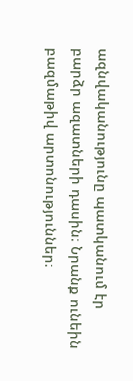ազնվականությունը պատկանում էր բարձր ազատների դասին։ Նրանք ունեին բազմաթիվ արտոնություններ։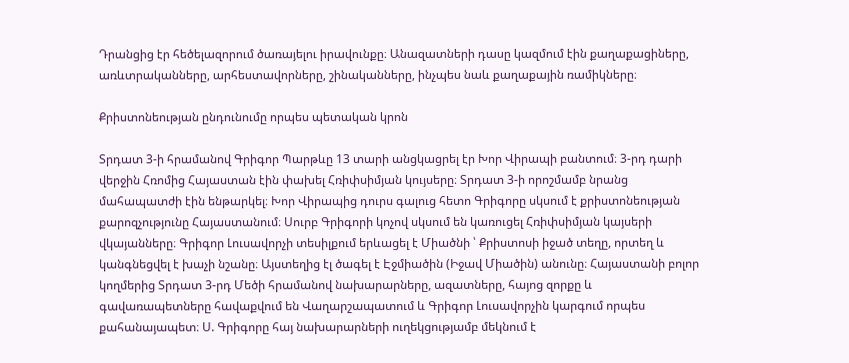Դրանցից էր հեծելազորում ծառայելու իրավունքը։ Անազատների դասը կազմում էին քաղաքացիները, առևտրականները, արհեստավորները, շինականները, ինչպես նաև քաղաքային ռամիկները։

Քրիստոնեության ընդունումը որպես պետական կրոն

Տրդատ 3-ի հրամանով Գրիգոր Պարթևը 13 տարի անցկացրել էր Խոր Վիրապի բանտում։ 3-րդ դարի վերջին Հռոմից Հայաստան էին փախել Հռիփսիմյան կույսերը։ Տրդատ 3-ի որոշմամբ նրանց մահապատժի էին ենթարկել։ Խոր Վիրապից դուրս գալուց հետո Գրիգորը սկսում է քրիստոնեության քարոզչությունը Հայաստանում։ Սուրբ Գրիգորի կոչով սկսում են կառուցել Հռիփսիմյան կայսերի վկայանները։ Գրիգոր Լուսավորչի տեսիլքում երևացել է Միածնի ՝ Քրիստոսի իջած տեղը, որտեղ և կանգնեցվել է խաչի նշանը։ Այստեղից էլ ծագել է Էջմիածին (Իջավ Միածին) անունը։ Հայաստանի բոլոր կողմերից Տրդատ 3-րդ Մեծի հրամանով նախարարները, ազատները, հայոց զորքը և գավառապետները հավաքվում են Վաղարշապատում և Գրիգոր Լուսավորչին կարգում որպես քահանայապետ։ Ս. Գրիգորը հայ նախարարների ուղեկցությամբ մեկնում է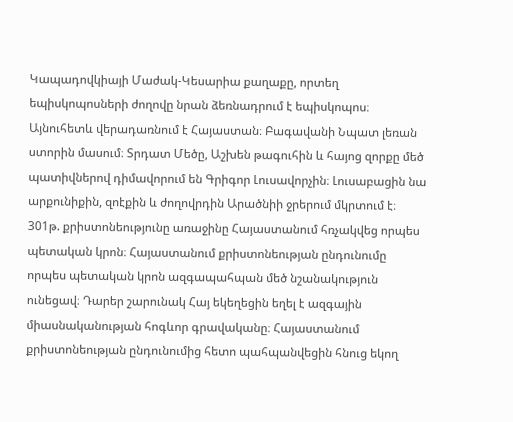Կապադովկիայի Մաժակ-Կեսարիա քաղաքը, որտեղ եպիսկոպոսների ժողովը նրան ձեռնադրում է եպիսկոպոս։ Այնուհետև վերադառնում է Հայաստան։ Բագավանի Նպատ լեռան ստորին մասում։ Տրդատ Մեծը, Աշխեն թագուհին և հայոց զորքը մեծ պատիվներով դիմավորում են Գրիգոր Լուսավորչին։ Լուսաբացին նա արքունիքին, զոէքին և ժողովրդին Արածնիի ջրերում մկրտում է։ 301թ. քրիստոնեությունը առաջինը Հայաստանում հռչակվեց որպես պետական կրոն։ Հայաստանում քրիստոնեության ընդունումը որպես պետական կրոն ազգապահպան մեծ նշանակություն ունեցավ։ Դարեր շարունակ Հայ եկեղեցին եղել է ազգային միասնականության հոգևոր գրավականը։ Հայաստանում քրիստոնեության ընդունումից հետո պահպանվեցին հնուց եկող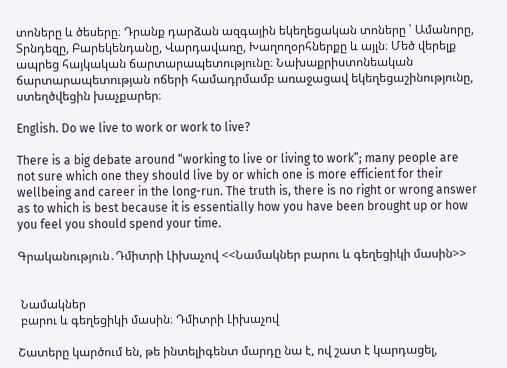տոները և ծեսերը։ Դրանք դարձան ազգային եկեղեցական տոները ՝ Ամանորը, Տրնդեզը, Բարեկենդանը, Վարդավառը, Խաղողօրհներքը և այլն։ Մեծ վերելք ապրեց հայկական ճարտարապետությունը։ Նախաքրիստոնեական ճարտարապետության ոճերի համադրմամբ առաջացավ եկեղեցաշինությունը, ստեղծվեցին խաչքարեր։

English. Do we live to work or work to live?

There is a big debate around “working to live or living to work”; many people are not sure which one they should live by or which one is more efficient for their wellbeing and career in the long-run. The truth is, there is no right or wrong answer as to which is best because it is essentially how you have been brought up or how you feel you should spend your time.

Գրականություն․Դմիտրի Լիխաչով <<Նամակներ բարու և գեղեցիկի մասին>>


 Նամակներ
 բարու և գեղեցիկի մասին։ Դմիտրի Լիխաչով

Շատերը կարծում են, թե ինտելիգենտ մարդը նա է, ով շատ է կարդացել,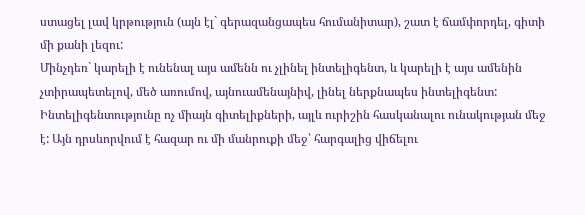ստացել լավ կրթություն (այն էլ` գերազանցապես հումանիտար), շատ է ճամփորդել, գիտի մի քանի լեզու:
Մինչդեռ` կարելի է ունենալ այս ամենն ու չլինել ինտելիգենտ, և կարելի է այս ամենին չտիրապետելով, մեծ առումով, այնուամենայնիվ, լինել ներքնապես ինտելիգենտ:
Ինտելիգենտությունը ոչ միայն գիտելիքների, այլև ուրիշին հասկանալու ունակության մեջ է: Այն դրսևորվում է հազար ու մի մանրուքի մեջ՝ հարգալից վիճելու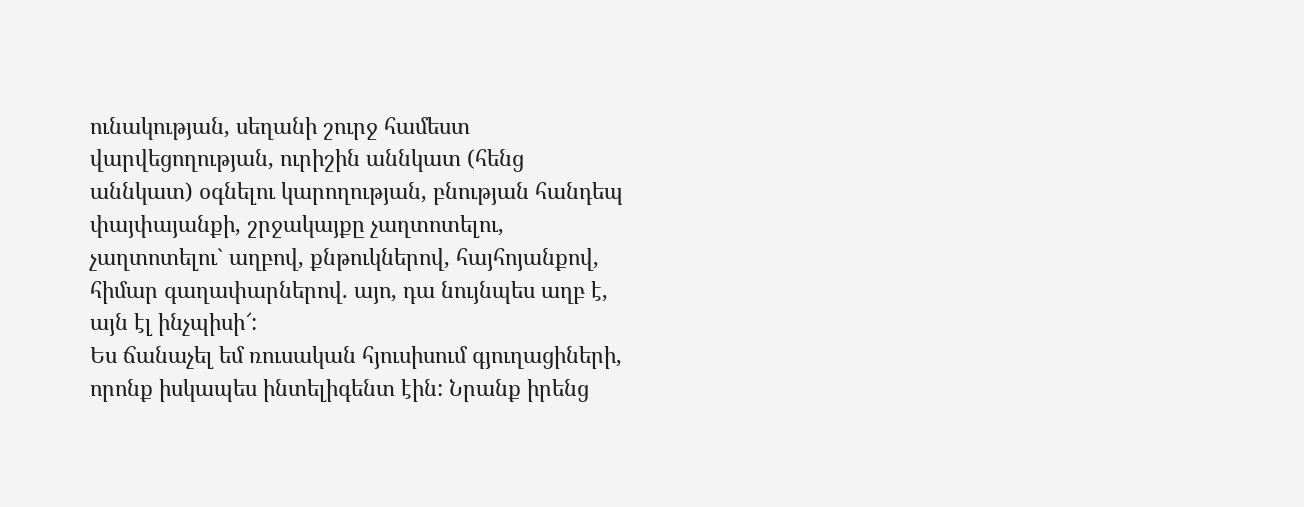ունակության, սեղանի շուրջ համեստ վարվեցողության, ուրիշին աննկատ (հենց աննկատ) օգնելու կարողության, բնության հանդեպ փայփայանքի, շրջակայքը չաղտոտելու, չաղտոտելու` աղբով, քնթուկներով, հայհոյանքով, հիմար գաղափարներով. այո, դա նույնպես աղբ է, այն էլ ինչպիսի՜:
Ես ճանաչել եմ ռուսական հյուսիսում գյուղացիների, որոնք իսկապես ինտելիգենտ էին: Նրանք իրենց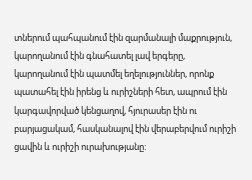տներում պահպանում էին զարմանալի մաքրություն, կարողանում էին գնահատել լավ երգերը, կարողանում էին պատմել եղելություններ, որոնք պատահել էին իրենց և ուրիշների հետ, ապրում էին կարգավորված կենցաղով, հյուրասեր էին ու բարյացակամ, հասկանալով էին վերաբերվում ուրիշի ցավին և ուրիշի ուրախությանը: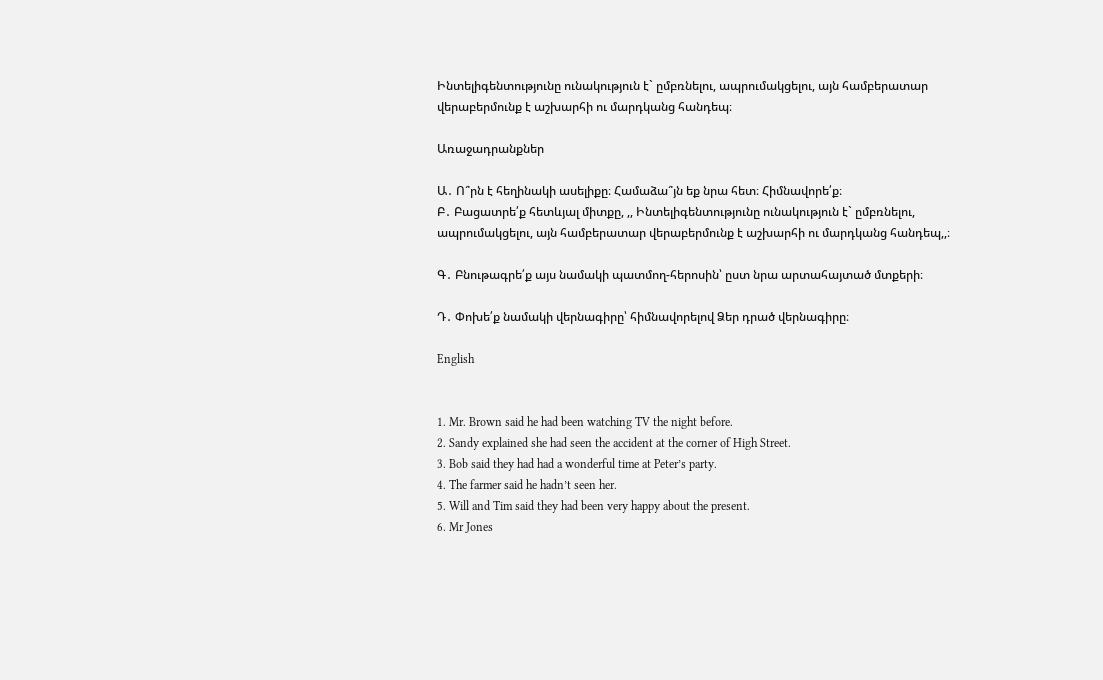Ինտելիգենտությունը ունակություն է` ըմբռնելու, ապրումակցելու, այն համբերատար վերաբերմունք է աշխարհի ու մարդկանց հանդեպ։

Առաջադրանքներ

Ա․ Ո՞րն է հեղինակի ասելիքը։ Համաձա՞յն եք նրա հետ։ Հիմնավորե՛ք։
Բ․ Բացատրե՛ք հետևյալ միտքը, ,, Ինտելիգենտությունը ունակություն է` ըմբռնելու, ապրումակցելու, այն համբերատար վերաբերմունք է աշխարհի ու մարդկանց հանդեպ,,։

Գ․ Բնութագրե՛ք այս նամակի պատմող-հերոսին՝ ըստ նրա արտահայտած մտքերի։

Դ․ Փոխե՛ք նամակի վերնագիրը՝ հիմնավորելով Ձեր դրած վերնագիրը։

English


1. Mr. Brown said he had been watching TV the night before.
2. Sandy explained she had seen the accident at the corner of High Street.
3. Bob said they had had a wonderful time at Peter’s party.
4. The farmer said he hadn’t seen her.
5. Will and Tim said they had been very happy about the present.
6. Mr Jones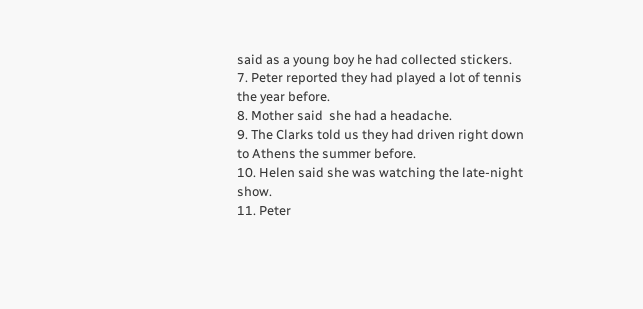said as a young boy he had collected stickers.
7. Peter reported they had played a lot of tennis the year before.
8. Mother said  she had a headache.
9. The Clarks told us they had driven right down to Athens the summer before.
10. Helen said she was watching the late-night show.
11. Peter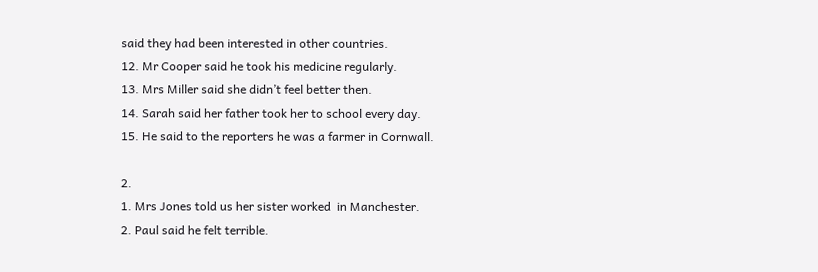said they had been interested in other countries.
12. Mr Cooper said he took his medicine regularly.
13. Mrs Miller said she didn’t feel better then.
14. Sarah said her father took her to school every day.
15. He said to the reporters he was a farmer in Cornwall.

2.
1. Mrs Jones told us her sister worked  in Manchester.
2. Paul said he felt terrible.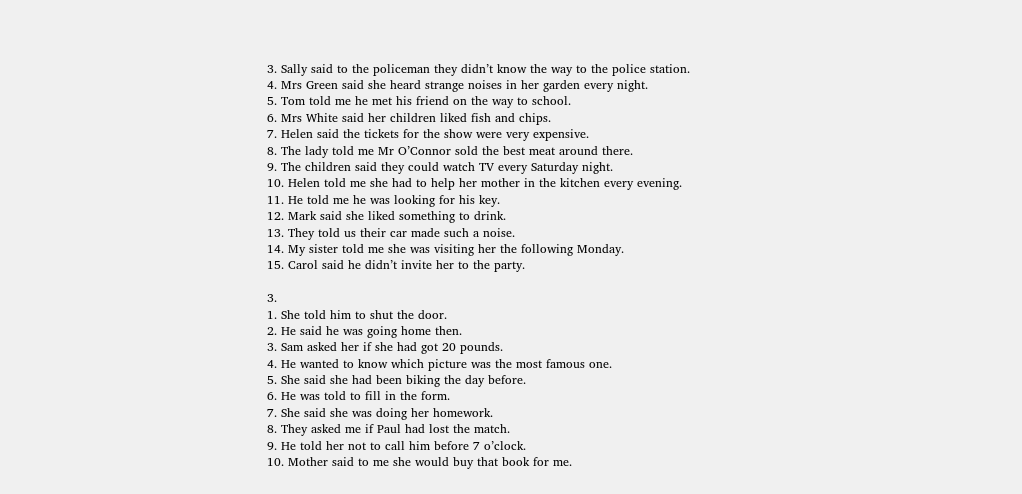3. Sally said to the policeman they didn’t know the way to the police station.
4. Mrs Green said she heard strange noises in her garden every night.
5. Tom told me he met his friend on the way to school.
6. Mrs White said her children liked fish and chips.
7. Helen said the tickets for the show were very expensive.
8. The lady told me Mr O’Connor sold the best meat around there.
9. The children said they could watch TV every Saturday night.
10. Helen told me she had to help her mother in the kitchen every evening.
11. He told me he was looking for his key.
12. Mark said she liked something to drink.
13. They told us their car made such a noise.
14. My sister told me she was visiting her the following Monday.
15. Carol said he didn’t invite her to the party.

3.
1. She told him to shut the door.
2. He said he was going home then.
3. Sam asked her if she had got 20 pounds.
4. He wanted to know which picture was the most famous one.
5. She said she had been biking the day before.
6. He was told to fill in the form.
7. She said she was doing her homework.
8. They asked me if Paul had lost the match.
9. He told her not to call him before 7 o’clock.
10. Mother said to me she would buy that book for me.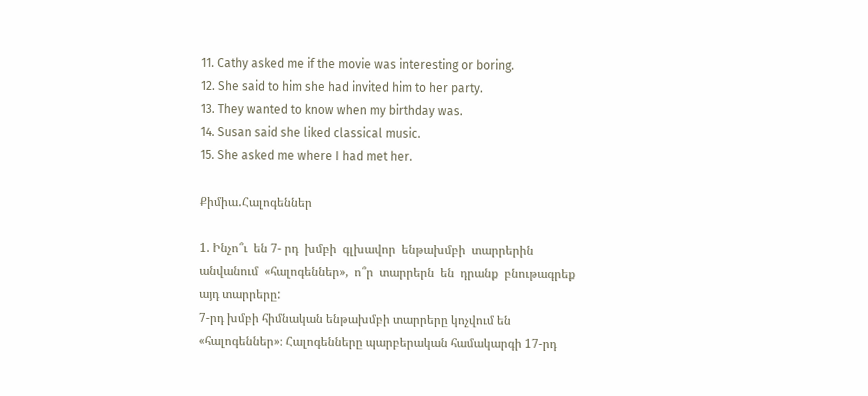11. Cathy asked me if the movie was interesting or boring.
12. She said to him she had invited him to her party.
13. They wanted to know when my birthday was.
14. Susan said she liked classical music.
15. She asked me where I had met her.

Քիմիա․Հալոգեններ

1. Ինչո՞ւ  են 7- րդ  խմբի  գլխավոր  ենթախմբի  տարրերին   անվանում  «հալոգեններ»,  ո՞ր  տարրերն  են  դրանք  բնութագրեք այդ տարրերը:
7-րդ խմբի հիմնական ենթախմբի տարրերը կոչվում են «հալոգեններ»։ Հալոգենները պարբերական համակարգի 17-րդ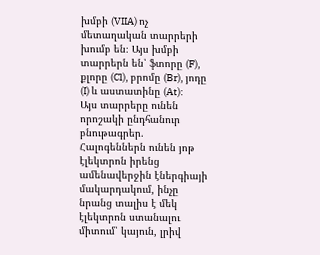խմբի (VIIA) ոչ մետաղական տարրերի խումբ են։ Այս խմբի տարրերն են՝ ֆտորը (F), քլորը (Cl), բրոմը (Br), յոդը (I) և աստատինը (At):
Այս տարրերը ունեն որոշակի ընդհանուր բնութագրեր.
Հալոգեններն ունեն յոթ էլեկտրոն իրենց ամենավերջին էներգիայի մակարդակում, ինչը նրանց տալիս է մեկ էլեկտրոն ստանալու միտում՝ կայուն, լրիվ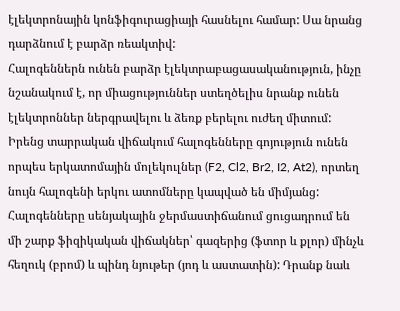էլեկտրոնային կոնֆիգուրացիայի հասնելու համար: Սա նրանց դարձնում է բարձր ռեակտիվ:
Հալոգեններն ունեն բարձր էլեկտրաբացասականություն, ինչը նշանակում է, որ միացություններ ստեղծելիս նրանք ունեն էլեկտրոններ ներգրավելու և ձեռք բերելու ուժեղ միտում:
Իրենց տարրական վիճակում հալոգենները գոյություն ունեն որպես երկատոմային մոլեկուլներ (F2, Cl2, Br2, I2, At2), որտեղ նույն հալոգենի երկու ատոմները կապված են միմյանց:
Հալոգենները սենյակային ջերմաստիճանում ցուցադրում են մի շարք ֆիզիկական վիճակներ՝ գազերից (ֆտոր և քլոր) մինչև հեղուկ (բրոմ) և պինդ նյութեր (յոդ և աստատին): Դրանք նաև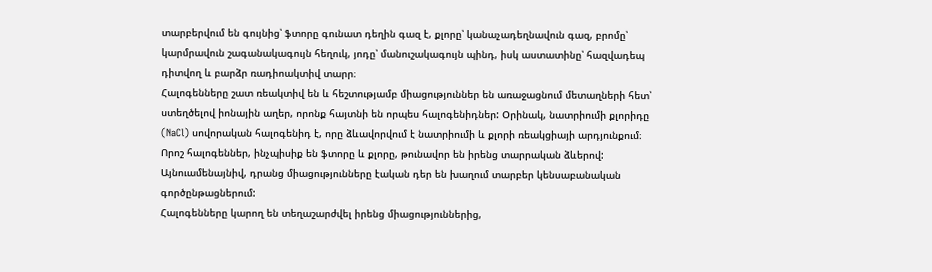տարբերվում են գույնից՝ ֆտորը գունատ դեղին գազ է, քլորը՝ կանաչադեղնավուն գազ, բրոմը՝ կարմրավուն շագանակագույն հեղուկ, յոդը՝ մանուշակագույն պինդ, իսկ աստատինը՝ հազվադեպ դիտվող և բարձր ռադիոակտիվ տարր։
Հալոգենները շատ ռեակտիվ են և հեշտությամբ միացություններ են առաջացնում մետաղների հետ՝ ստեղծելով իոնային աղեր, որոնք հայտնի են որպես հալոգենիդներ: Օրինակ, նատրիումի քլորիդը (NaCl) սովորական հալոգենիդ է, որը ձևավորվում է նատրիումի և քլորի ռեակցիայի արդյունքում։
Որոշ հալոգեններ, ինչպիսիք են ֆտորը և քլորը, թունավոր են իրենց տարրական ձևերով: Այնուամենայնիվ, դրանց միացությունները էական դեր են խաղում տարբեր կենսաբանական գործընթացներում:
Հալոգենները կարող են տեղաշարժվել իրենց միացություններից,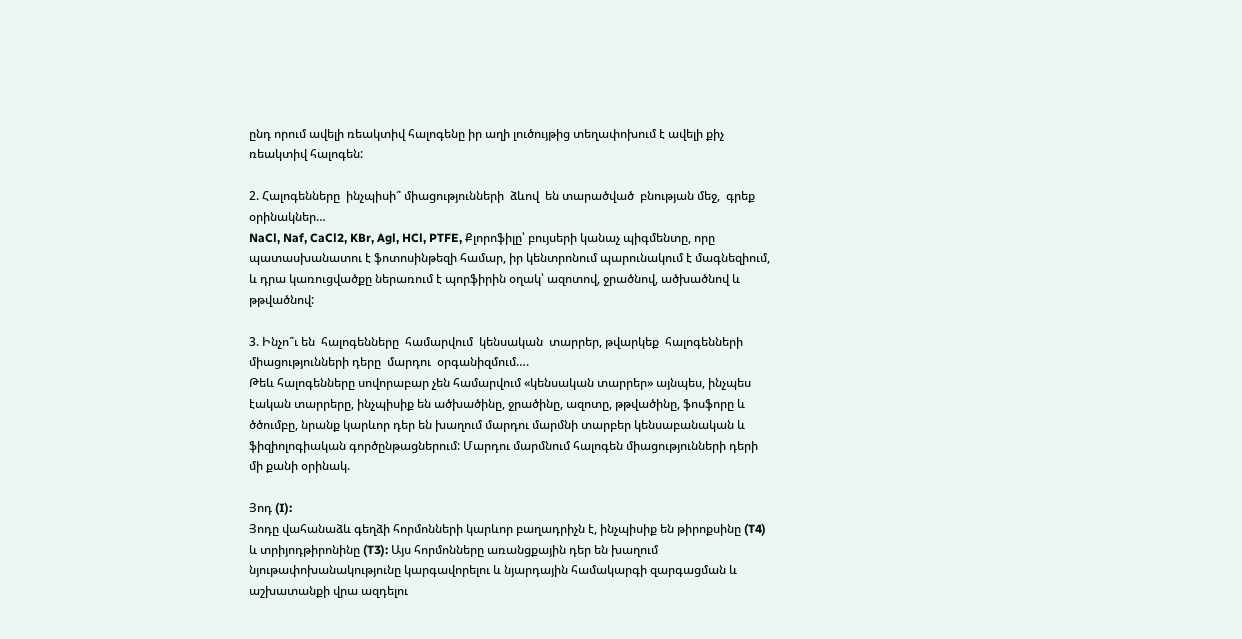ընդ որում ավելի ռեակտիվ հալոգենը իր աղի լուծույթից տեղափոխում է ավելի քիչ ռեակտիվ հալոգեն:

2. Հալոգենները  ինչպիսի՞ միացությունների  ձևով  են տարածված  բնության մեջ,  գրեք  օրինակներ…
NaCl, Naf, CaCl2, KBr, Agl, HCl, PTFE, Քլորոֆիլը՝ բույսերի կանաչ պիգմենտը, որը պատասխանատու է ֆոտոսինթեզի համար, իր կենտրոնում պարունակում է մագնեզիում, և դրա կառուցվածքը ներառում է պորֆիրին օղակ՝ ազոտով, ջրածնով, ածխածնով և թթվածնով:

3. Ինչո՞ւ են  հալոգենները  համարվում  կենսական  տարրեր, թվարկեք  հալոգենների  միացությունների դերը  մարդու  օրգանիզմում….
Թեև հալոգենները սովորաբար չեն համարվում «կենսական տարրեր» այնպես, ինչպես էական տարրերը, ինչպիսիք են ածխածինը, ջրածինը, ազոտը, թթվածինը, ֆոսֆորը և ծծումբը, նրանք կարևոր դեր են խաղում մարդու մարմնի տարբեր կենսաբանական և ֆիզիոլոգիական գործընթացներում: Մարդու մարմնում հալոգեն միացությունների դերի մի քանի օրինակ.

Յոդ (I):
Յոդը վահանաձև գեղձի հորմոնների կարևոր բաղադրիչն է, ինչպիսիք են թիրոքսինը (T4) և տրիյոդթիրոնինը (T3): Այս հորմոնները առանցքային դեր են խաղում նյութափոխանակությունը կարգավորելու և նյարդային համակարգի զարգացման և աշխատանքի վրա ազդելու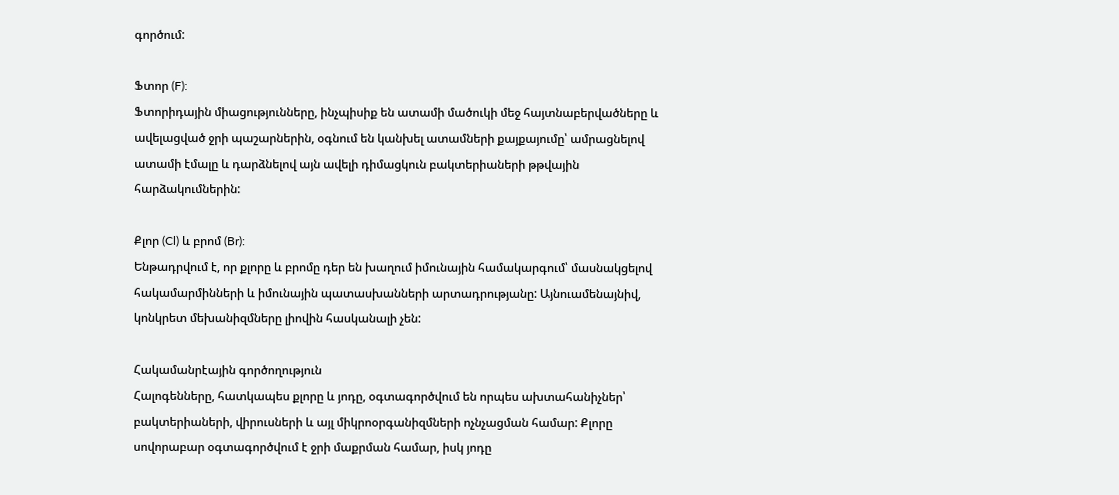գործում:

Ֆտոր (F):
Ֆտորիդային միացությունները, ինչպիսիք են ատամի մածուկի մեջ հայտնաբերվածները և ավելացված ջրի պաշարներին, օգնում են կանխել ատամների քայքայումը՝ ամրացնելով ատամի էմալը և դարձնելով այն ավելի դիմացկուն բակտերիաների թթվային հարձակումներին:

Քլոր (Cl) և բրոմ (Br):
Ենթադրվում է, որ քլորը և բրոմը դեր են խաղում իմունային համակարգում՝ մասնակցելով հակամարմինների և իմունային պատասխանների արտադրությանը: Այնուամենայնիվ, կոնկրետ մեխանիզմները լիովին հասկանալի չեն:

Հակամանրէային գործողություն
Հալոգենները, հատկապես քլորը և յոդը, օգտագործվում են որպես ախտահանիչներ՝ բակտերիաների, վիրուսների և այլ միկրոօրգանիզմների ոչնչացման համար: Քլորը սովորաբար օգտագործվում է ջրի մաքրման համար, իսկ յոդը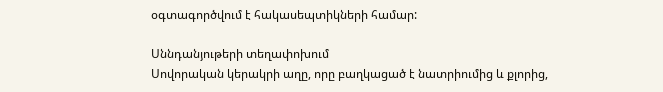օգտագործվում է հակասեպտիկների համար:

Սննդանյութերի տեղափոխում
Սովորական կերակրի աղը, որը բաղկացած է նատրիումից և քլորից,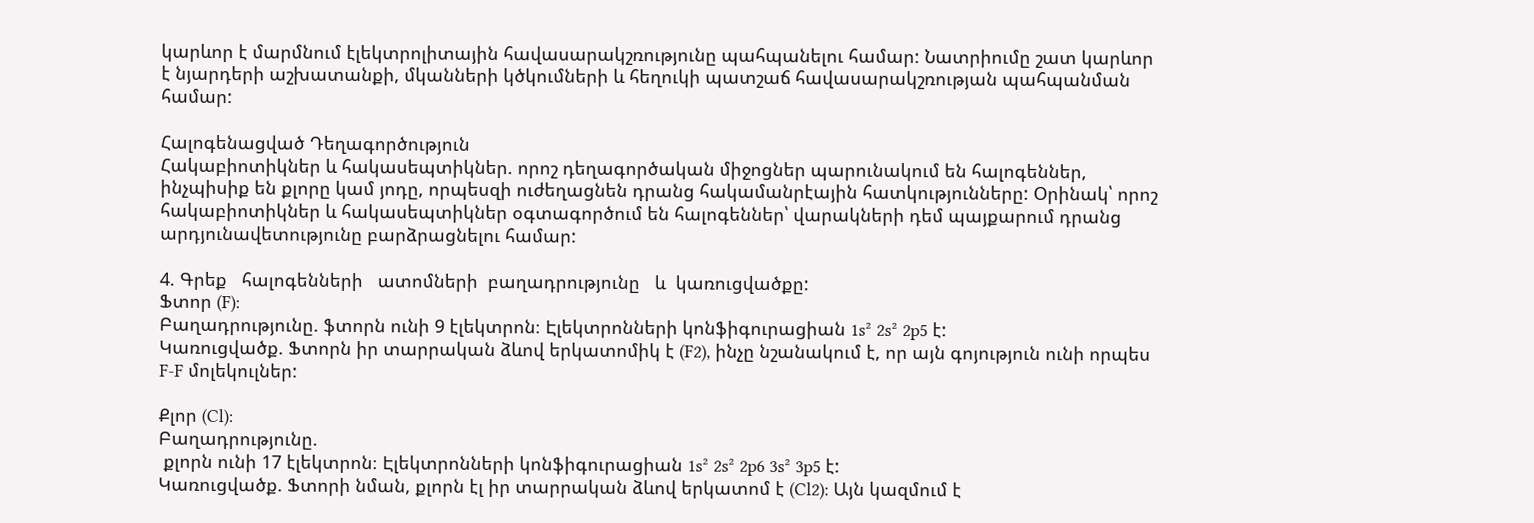կարևոր է մարմնում էլեկտրոլիտային հավասարակշռությունը պահպանելու համար: Նատրիումը շատ կարևոր է նյարդերի աշխատանքի, մկանների կծկումների և հեղուկի պատշաճ հավասարակշռության պահպանման համար:

Հալոգենացված Դեղագործություն
Հակաբիոտիկներ և հակասեպտիկներ. որոշ դեղագործական միջոցներ պարունակում են հալոգեններ, ինչպիսիք են քլորը կամ յոդը, որպեսզի ուժեղացնեն դրանց հակամանրէային հատկությունները: Օրինակ՝ որոշ հակաբիոտիկներ և հակասեպտիկներ օգտագործում են հալոգեններ՝ վարակների դեմ պայքարում դրանց արդյունավետությունը բարձրացնելու համար:

4. Գրեք   հալոգենների   ատոմների  բաղադրությունը   և  կառուցվածքը:
Ֆտոր (F):
Բաղադրությունը. ֆտորն ունի 9 էլեկտրոն։ Էլեկտրոնների կոնֆիգուրացիան 1s² 2s² 2p5 է:
Կառուցվածք. Ֆտորն իր տարրական ձևով երկատոմիկ է (F2), ինչը նշանակում է, որ այն գոյություն ունի որպես F-F մոլեկուլներ:

Քլոր (Cl):
Բաղադրությունը.
 քլորն ունի 17 էլեկտրոն։ Էլեկտրոնների կոնֆիգուրացիան 1s² 2s² 2p6 3s² 3p5 է:
Կառուցվածք. Ֆտորի նման, քլորն էլ իր տարրական ձևով երկատոմ է (Cl2): Այն կազմում է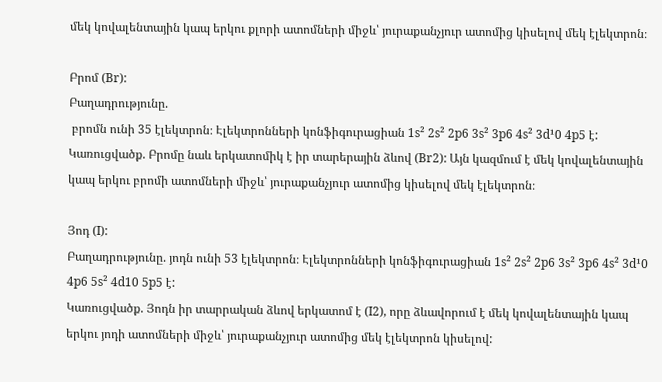մեկ կովալենտային կապ երկու քլորի ատոմների միջև՝ յուրաքանչյուր ատոմից կիսելով մեկ էլեկտրոն։

Բրոմ (Br):
Բաղադրությունը.
 բրոմն ունի 35 էլեկտրոն։ Էլեկտրոնների կոնֆիգուրացիան 1s² 2s² 2p6 3s² 3p6 4s² 3d¹0 4p5 է:
Կառուցվածք. Բրոմը նաև երկատոմիկ է իր տարերային ձևով (Br2): Այն կազմում է մեկ կովալենտային կապ երկու բրոմի ատոմների միջև՝ յուրաքանչյուր ատոմից կիսելով մեկ էլեկտրոն։

Յոդ (I):
Բաղադրությունը. յոդն ունի 53 էլեկտրոն։ Էլեկտրոնների կոնֆիգուրացիան 1s² 2s² 2p6 3s² 3p6 4s² 3d¹0 4p6 5s² 4d10 5p5 է:
Կառուցվածք. Յոդն իր տարրական ձևով երկատոմ է (I2), որը ձևավորում է մեկ կովալենտային կապ երկու յոդի ատոմների միջև՝ յուրաքանչյուր ատոմից մեկ էլեկտրոն կիսելով: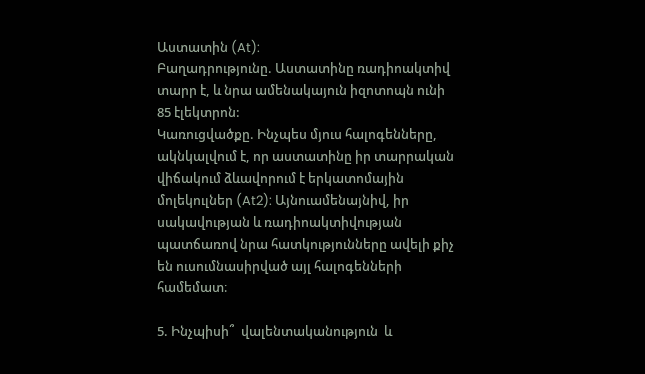Աստատին (At):
Բաղադրությունը. Աստատինը ռադիոակտիվ տարր է, և նրա ամենակայուն իզոտոպն ունի 85 էլեկտրոն:
Կառուցվածքը. Ինչպես մյուս հալոգենները, ակնկալվում է, որ աստատինը իր տարրական վիճակում ձևավորում է երկատոմային մոլեկուլներ (At2): Այնուամենայնիվ, իր սակավության և ռադիոակտիվության պատճառով նրա հատկությունները ավելի քիչ են ուսումնասիրված այլ հալոգենների համեմատ։

5. Ինչպիսի՞  վալենտականություն  և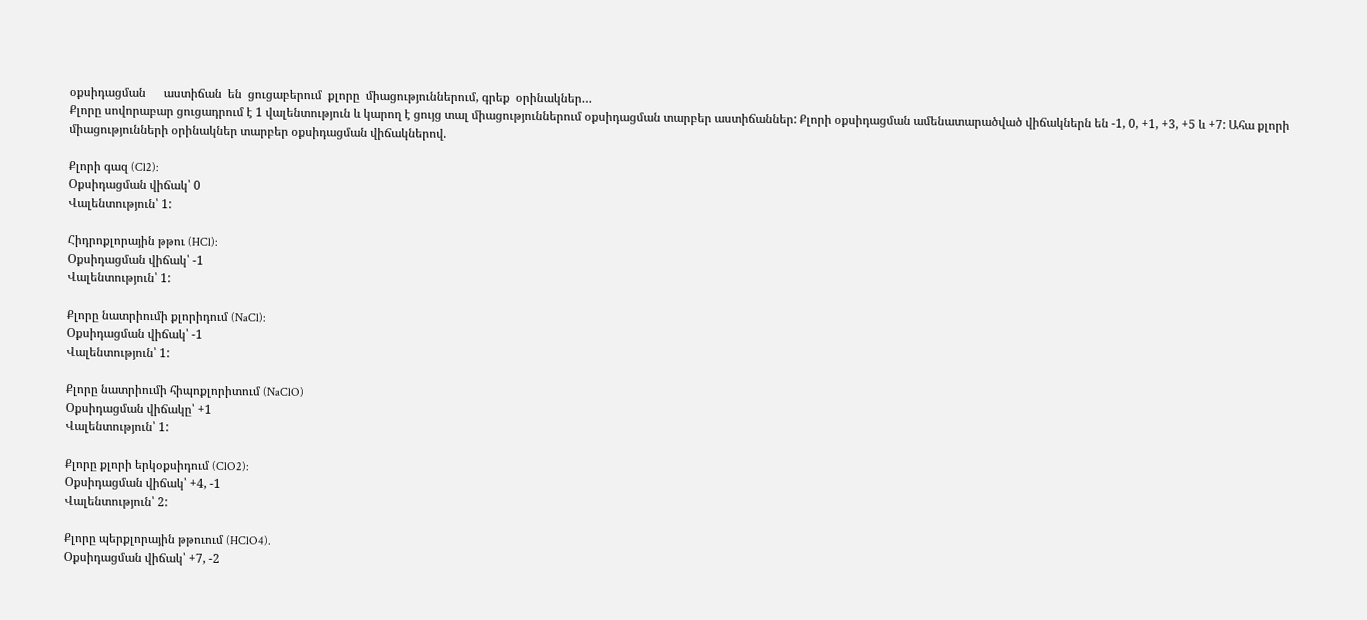օքսիդացման      աստիճան  են  ցուցաբերում  քլորը  միացություններում, գրեք  օրինակներ…
Քլորը սովորաբար ցուցադրում է 1 վալենտություն և կարող է ցույց տալ միացություններում օքսիդացման տարբեր աստիճաններ: Քլորի օքսիդացման ամենատարածված վիճակներն են -1, 0, +1, +3, +5 և +7: Ահա քլորի միացությունների օրինակներ տարբեր օքսիդացման վիճակներով.

Քլորի գազ (Cl2):
Օքսիդացման վիճակ՝ 0
Վալենտություն՝ 1:

Հիդրոքլորային թթու (HCl):
Օքսիդացման վիճակ՝ -1
Վալենտություն՝ 1:

Քլորը նատրիումի քլորիդում (NaCl):
Օքսիդացման վիճակ՝ -1
Վալենտություն՝ 1:

Քլորը նատրիումի հիպոքլորիտում (NaClO)
Օքսիդացման վիճակը՝ +1
Վալենտություն՝ 1:

Քլորը քլորի երկօքսիդում (ClO2):
Օքսիդացման վիճակ՝ +4, -1
Վալենտություն՝ 2:

Քլորը պերքլորային թթուում (HClO4).
Օքսիդացման վիճակ՝ +7, -2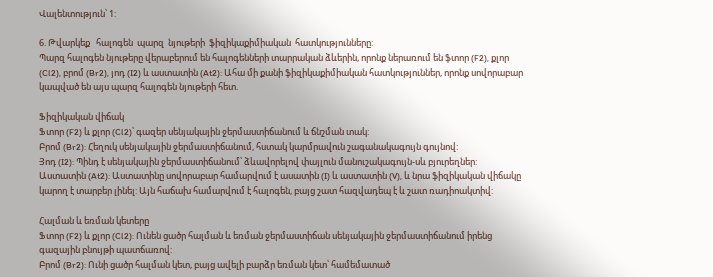Վալենտություն՝ 1:

6. Թվարկեք   հալոգեն  պարզ  նյութերի  ֆիզիկաքիմիական  հատկությունները:
Պարզ հալոգեն նյութերը վերաբերում են հալոգենների տարրական ձևերին, որոնք ներառում են ֆտոր (F2), քլոր (Cl2), բրոմ (Br2), յոդ (I2) և աստատին (At2): Ահա մի քանի ֆիզիկաքիմիական հատկություններ, որոնք սովորաբար կապված են այս պարզ հալոգեն նյութերի հետ.

Ֆիզիկական վիճակ
Ֆտոր (F2) և քլոր (Cl2)՝ գազեր սենյակային ջերմաստիճանում և ճնշման տակ:
Բրոմ (Br2): Հեղուկ սենյակային ջերմաստիճանում, հստակ կարմրավուն շագանակագույն գույնով:
Յոդ (I2): Պինդ է սենյակային ջերմաստիճանում՝ ձևավորելով փայլուն մանուշակագույն-սև բյուրեղներ:
Աստատին (At2): Աստատինը սովորաբար համարվում է ասատին (I) և աստատին (V), և նրա ֆիզիկական վիճակը կարող է տարբեր լինել: Այն հաճախ համարվում է հալոգեն, բայց շատ հազվադեպ է և շատ ռադիոակտիվ:

Հալման և եռման կետերը
Ֆտոր (F2) և քլոր (Cl2): Ունեն ցածր հալման և եռման ջերմաստիճան սենյակային ջերմաստիճանում իրենց գազային բնույթի պատճառով:
Բրոմ (Br2): Ունի ցածր հալման կետ, բայց ավելի բարձր եռման կետ՝ համեմատած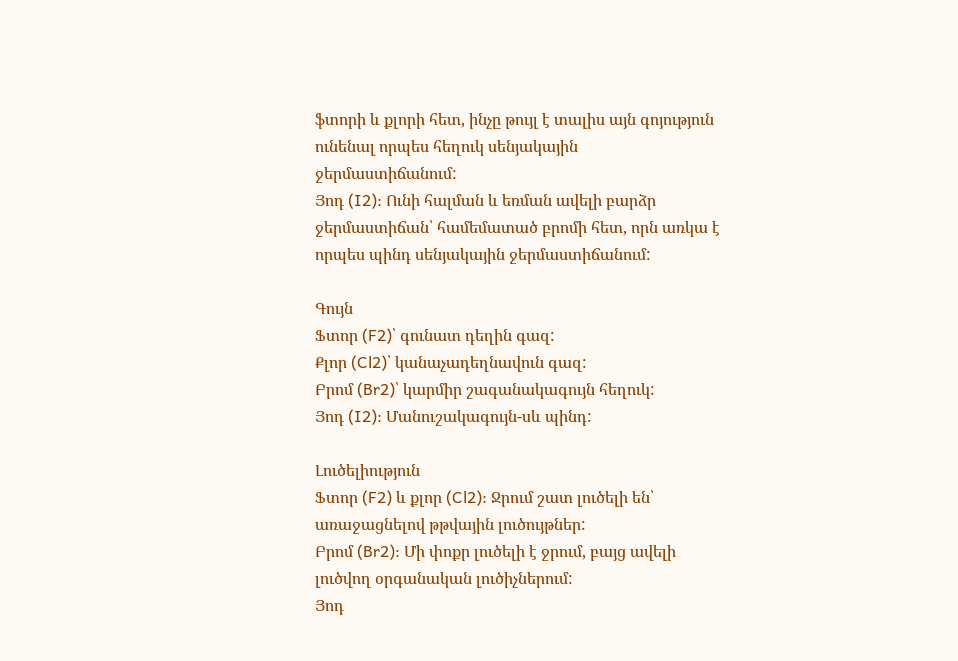ֆտորի և քլորի հետ, ինչը թույլ է տալիս այն գոյություն ունենալ որպես հեղուկ սենյակային ջերմաստիճանում:
Յոդ (I2): Ունի հալման և եռման ավելի բարձր ջերմաստիճան՝ համեմատած բրոմի հետ, որն առկա է որպես պինդ սենյակային ջերմաստիճանում:

Գույն
Ֆտոր (F2)՝ գունատ դեղին գազ:
Քլոր (Cl2)՝ կանաչադեղնավուն գազ:
Բրոմ (Br2)՝ կարմիր շագանակագույն հեղուկ:
Յոդ (I2): Մանուշակագույն-սև պինդ:

Լուծելիություն
Ֆտոր (F2) և քլոր (Cl2): Ջրում շատ լուծելի են՝ առաջացնելով թթվային լուծույթներ:
Բրոմ (Br2): Մի փոքր լուծելի է ջրում, բայց ավելի լուծվող օրգանական լուծիչներում:
Յոդ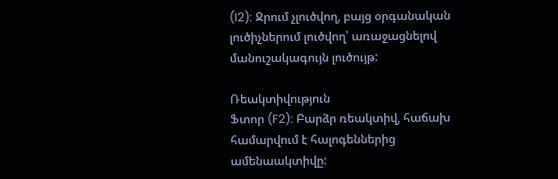(I2): Ջրում չլուծվող, բայց օրգանական լուծիչներում լուծվող՝ առաջացնելով մանուշակագույն լուծույթ:

Ռեակտիվություն
Ֆտոր (F2): Բարձր ռեակտիվ, հաճախ համարվում է հալոգեններից ամենաակտիվը: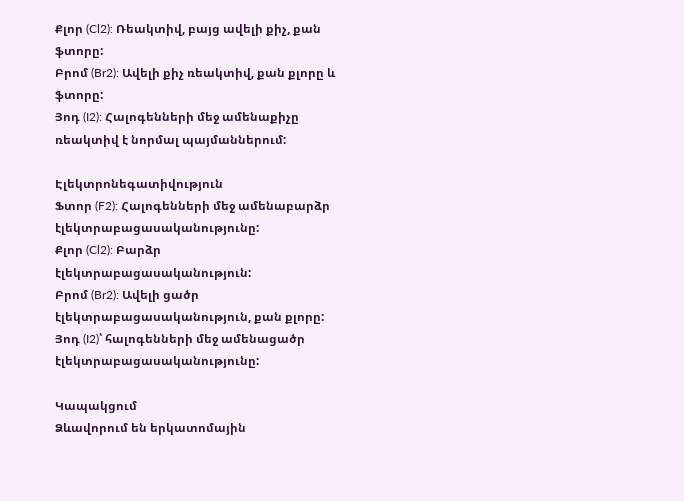Քլոր (Cl2): Ռեակտիվ, բայց ավելի քիչ, քան ֆտորը:
Բրոմ (Br2): Ավելի քիչ ռեակտիվ, քան քլորը և ֆտորը:
Յոդ (I2): Հալոգենների մեջ ամենաքիչը ռեակտիվ է նորմալ պայմաններում:

Էլեկտրոնեգատիվություն
Ֆտոր (F2): Հալոգենների մեջ ամենաբարձր էլեկտրաբացասականությունը:
Քլոր (Cl2): Բարձր էլեկտրաբացասականություն:
Բրոմ (Br2): Ավելի ցածր էլեկտրաբացասականություն, քան քլորը:
Յոդ (I2)՝ հալոգենների մեջ ամենացածր էլեկտրաբացասականությունը:

Կապակցում
Ձևավորում են երկատոմային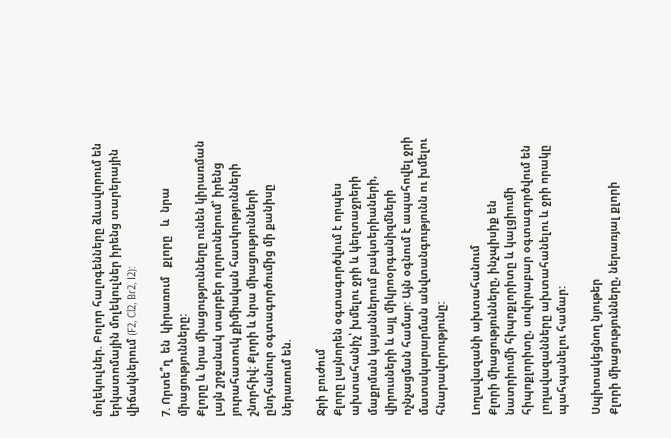մոլեկուլներ. Բոլոր հալոգենները ձևավորում են երկատոմային մոլեկուլներ իրենց տարերային վիճակներում (F2, Cl2, Br2, I2):

7. Որտե՞ղ  են  կիրառում   քլորը   և  նրա  միացությունները:
Քլորը և նրա միացությունները ունեն կիրառման լայն շրջանակ տարբեր ոլորտներում՝ իրենց յուրահատուկ քիմիական հատկությունների շնորհիվ: Քլորի և նրա միացությունների ընդհանուր օգտագործումից մի քանիսը ներառում են.

Ջրի բուժում
Քլորը լայնորեն օգտագործվում է որպես ախտահանիչ՝ խմելու ջրի և կեղտաջրերի մաքրման կայաններում բակտերիաների, վիրուսների և այլ միկրոօրգանիզմների ոչնչացման համար: Այն օգնում է ապահովել ջրի մատակարարման անվտանգությունն ու խմելու հնարավորությունը:

Լողավազանի ախտահանում
Քլորի միացությունները, ինչպիսիք են նատրիումի հիպոքլորիտը և կալցիումի հիպոքլորիտը, սովորաբար օգտագործվում են լողավազանները ախտահանելու և ջրի որակը պահպանելու համար:

Սպիտակեցնող նյութեր
Քլորի միացությունները, ներառյալ քլորի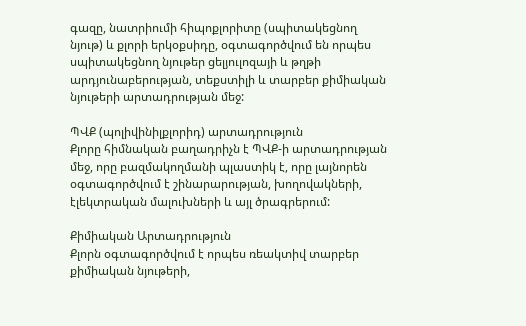գազը, նատրիումի հիպոքլորիտը (սպիտակեցնող նյութ) և քլորի երկօքսիդը, օգտագործվում են որպես սպիտակեցնող նյութեր ցելյուլոզայի և թղթի արդյունաբերության, տեքստիլի և տարբեր քիմիական նյութերի արտադրության մեջ:

ՊՎՔ (պոլիվինիլքլորիդ) արտադրություն
Քլորը հիմնական բաղադրիչն է ՊՎՔ-ի արտադրության մեջ, որը բազմակողմանի պլաստիկ է, որը լայնորեն օգտագործվում է շինարարության, խողովակների, էլեկտրական մալուխների և այլ ծրագրերում:

Քիմիական Արտադրություն
Քլորն օգտագործվում է որպես ռեակտիվ տարբեր քիմիական նյութերի,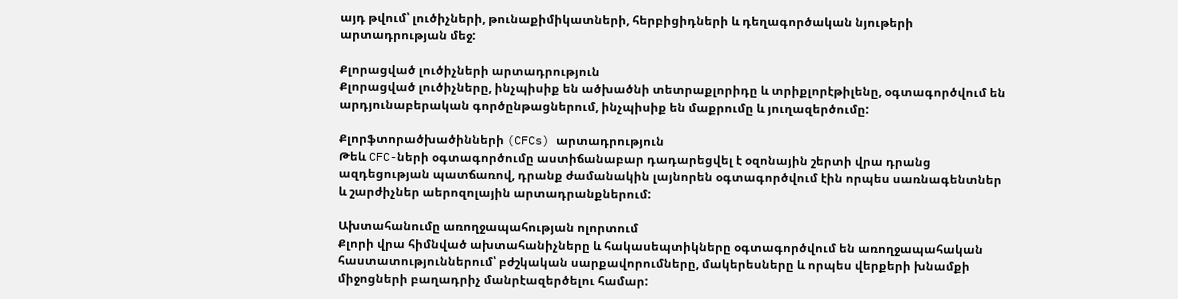այդ թվում՝ լուծիչների, թունաքիմիկատների, հերբիցիդների և դեղագործական նյութերի արտադրության մեջ:

Քլորացված լուծիչների արտադրություն
Քլորացված լուծիչները, ինչպիսիք են ածխածնի տետրաքլորիդը և տրիքլորէթիլենը, օգտագործվում են արդյունաբերական գործընթացներում, ինչպիսիք են մաքրումը և յուղազերծումը:

Քլորֆտորածխածինների (CFCs) արտադրություն
Թեև CFC-ների օգտագործումը աստիճանաբար դադարեցվել է օզոնային շերտի վրա դրանց ազդեցության պատճառով, դրանք ժամանակին լայնորեն օգտագործվում էին որպես սառնագենտներ և շարժիչներ աերոզոլային արտադրանքներում:

Ախտահանումը առողջապահության ոլորտում
Քլորի վրա հիմնված ախտահանիչները և հակասեպտիկները օգտագործվում են առողջապահական հաստատություններում՝ բժշկական սարքավորումները, մակերեսները և որպես վերքերի խնամքի միջոցների բաղադրիչ մանրէազերծելու համար: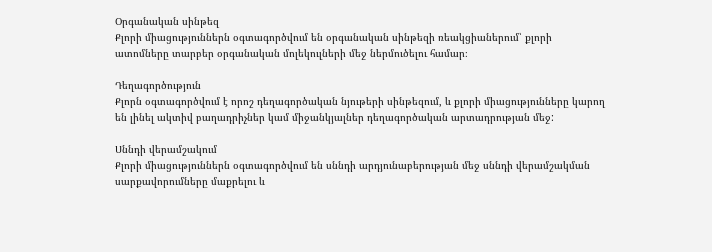Օրգանական սինթեզ
Քլորի միացություններն օգտագործվում են օրգանական սինթեզի ռեակցիաներում՝ քլորի ատոմները տարբեր օրգանական մոլեկուլների մեջ ներմուծելու համար։

Դեղագործություն
Քլորն օգտագործվում է որոշ դեղագործական նյութերի սինթեզում, և քլորի միացությունները կարող են լինել ակտիվ բաղադրիչներ կամ միջանկյալներ դեղագործական արտադրության մեջ:

Սննդի վերամշակում
Քլորի միացություններն օգտագործվում են սննդի արդյունաբերության մեջ սննդի վերամշակման սարքավորումները մաքրելու և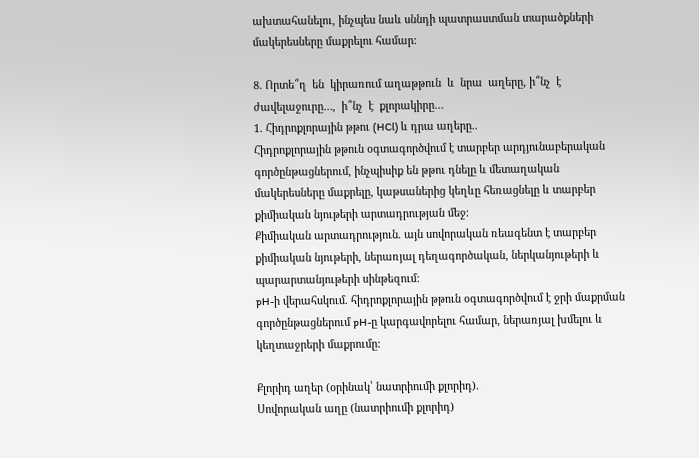ախտահանելու, ինչպես նաև սննդի պատրաստման տարածքների մակերեսները մաքրելու համար:

8. Որտե՞ղ  են  կիրառում աղաթթուն  և  նրա  աղերը, ի՞նչ  է  ժավելաջուրը…,  ի՞նչ  է  քլորակիրը…
1. Հիդրոքլորային թթու (HCl) և դրա աղերը..
Հիդրոքլորային թթուն օգտագործվում է տարբեր արդյունաբերական գործընթացներում, ինչպիսիք են թթու դնելը և մետաղական մակերեսները մաքրելը, կաթսաներից կեղևը հեռացնելը և տարբեր քիմիական նյութերի արտադրության մեջ:
Քիմիական արտադրություն. այն սովորական ռեագենտ է տարբեր քիմիական նյութերի, ներառյալ դեղագործական, ներկանյութերի և պարարտանյութերի սինթեզում:
pH-ի վերահսկում. հիդրոքլորային թթուն օգտագործվում է ջրի մաքրման գործընթացներում pH-ը կարգավորելու համար, ներառյալ խմելու և կեղտաջրերի մաքրումը:

Քլորիդ աղեր (օրինակ՝ նատրիումի քլորիդ).
Սովորական աղը (նատրիումի քլորիդ)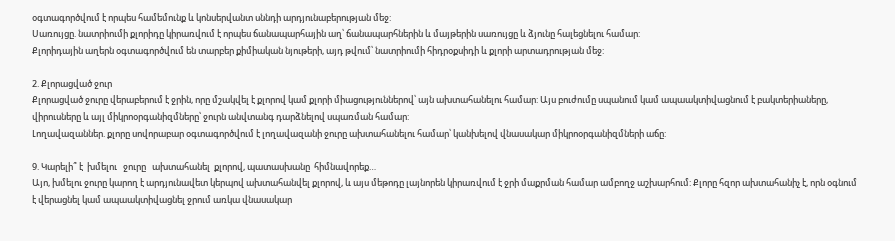օգտագործվում է որպես համեմունք և կոնսերվանտ սննդի արդյունաբերության մեջ:
Սառույցը. նատրիումի քլորիդը կիրառվում է որպես ճանապարհային աղ՝ ճանապարհներին և մայթերին սառույցը և ձյունը հալեցնելու համար:
Քլորիդային աղերն օգտագործվում են տարբեր քիմիական նյութերի, այդ թվում՝ նատրիումի հիդրօքսիդի և քլորի արտադրության մեջ:

2. Քլորացված ջուր
Քլորացված ջուրը վերաբերում է ջրին, որը մշակվել է քլորով կամ քլորի միացություններով՝ այն ախտահանելու համար: Այս բուժումը սպանում կամ ապաակտիվացնում է բակտերիաները, վիրուսները և այլ միկրոօրգանիզմները՝ ջուրն անվտանգ դարձնելով սպառման համար:
Լողավազաններ. քլորը սովորաբար օգտագործվում է լողավազանի ջուրը ախտահանելու համար՝ կանխելով վնասակար միկրոօրգանիզմների աճը:

9. Կարելի՞ է  խմելու   ջուրը   ախտահանել  քլորով, պատասխանը  հիմնավորեք…
Այո, խմելու ջուրը կարող է արդյունավետ կերպով ախտահանվել քլորով, և այս մեթոդը լայնորեն կիրառվում է ջրի մաքրման համար ամբողջ աշխարհում: Քլորը հզոր ախտահանիչ է, որն օգնում է վերացնել կամ ապաակտիվացնել ջրում առկա վնասակար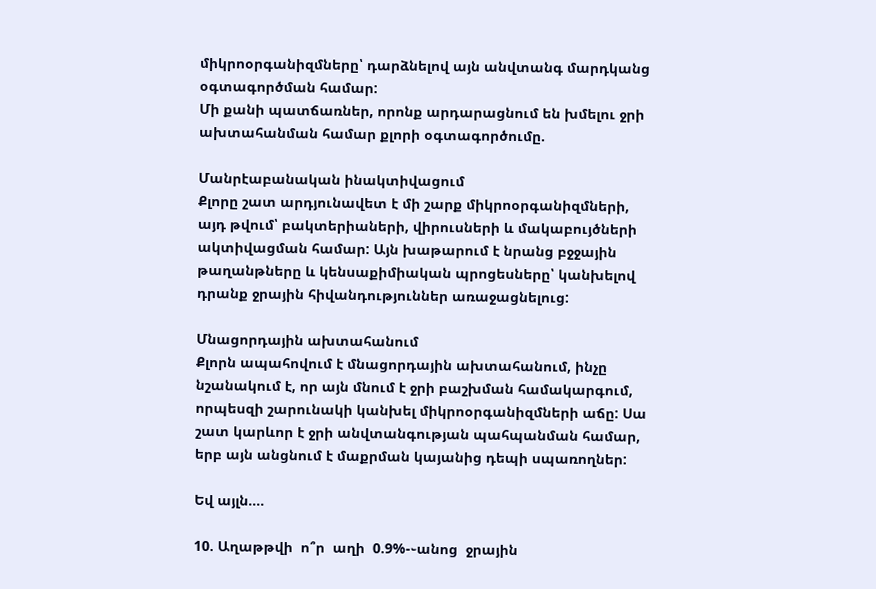միկրոօրգանիզմները՝ դարձնելով այն անվտանգ մարդկանց օգտագործման համար:
Մի քանի պատճառներ, որոնք արդարացնում են խմելու ջրի ախտահանման համար քլորի օգտագործումը.

Մանրէաբանական ինակտիվացում
Քլորը շատ արդյունավետ է մի շարք միկրոօրգանիզմների, այդ թվում՝ բակտերիաների, վիրուսների և մակաբույծների ակտիվացման համար: Այն խաթարում է նրանց բջջային թաղանթները և կենսաքիմիական պրոցեսները՝ կանխելով դրանք ջրային հիվանդություններ առաջացնելուց:

Մնացորդային ախտահանում
Քլորն ապահովում է մնացորդային ախտահանում, ինչը նշանակում է, որ այն մնում է ջրի բաշխման համակարգում, որպեսզի շարունակի կանխել միկրոօրգանիզմների աճը: Սա շատ կարևոր է ջրի անվտանգության պահպանման համար, երբ այն անցնում է մաքրման կայանից դեպի սպառողներ:

Եվ այլն….

10. Աղաթթվի  ո՞ր  աղի  0.9%-֊անոց  ջրային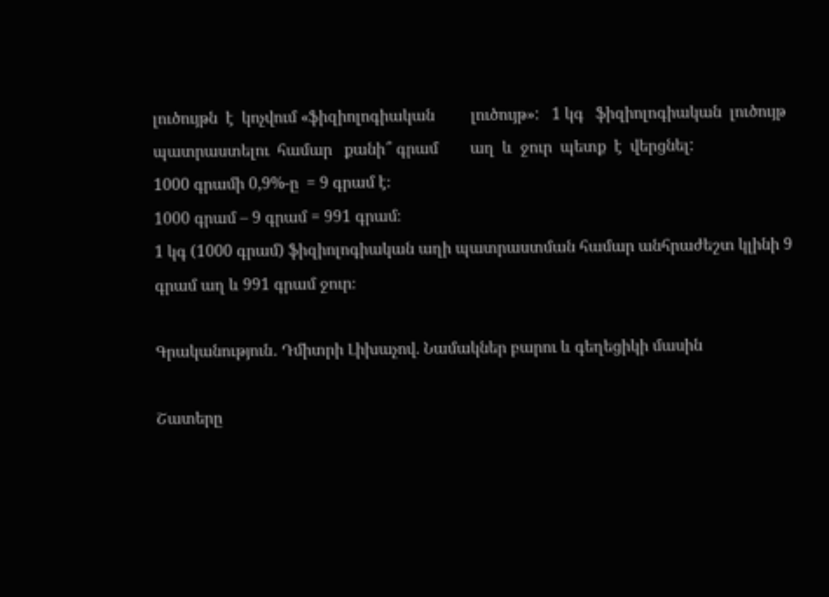լուծույթն  է  կոչվում «ֆիզիոլոգիական         լուծույթ»:   1 կգ   ֆիզիոլոգիական  լուծույթ  պատրաստելու  համար   քանի՞ գրամ        աղ  և  ջուր  պետք  է  վերցնել:
1000 գրամի 0,9%-ը  = 9 գրամ է։
1000 գրամ – 9 գրամ = 991 գրամ։
1 կգ (1000 գրամ) ֆիզիոլոգիական աղի պատրաստման համար անհրաժեշտ կլինի 9 գրամ աղ և 991 գրամ ջուր։

Գրականություն․ Դմիտրի Լիխաչով. Նամակներ բարու և գեղեցիկի մասին

Շատերը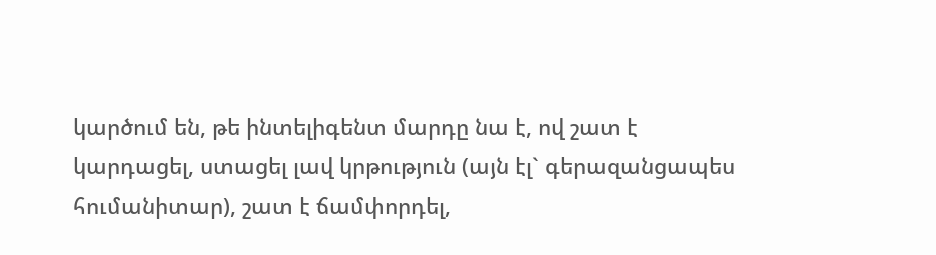կարծում են, թե ինտելիգենտ մարդը նա է, ով շատ է կարդացել, ստացել լավ կրթություն (այն էլ` գերազանցապես հումանիտար), շատ է ճամփորդել,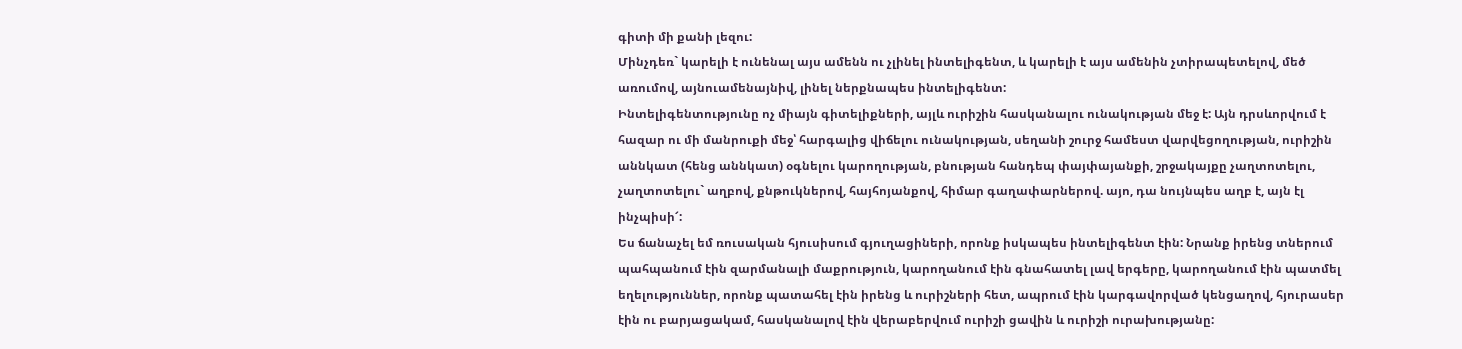գիտի մի քանի լեզու:
Մինչդեռ` կարելի է ունենալ այս ամենն ու չլինել ինտելիգենտ, և կարելի է այս ամենին չտիրապետելով, մեծ առումով, այնուամենայնիվ, լինել ներքնապես ինտելիգենտ:
Ինտելիգենտությունը ոչ միայն գիտելիքների, այլև ուրիշին հասկանալու ունակության մեջ է: Այն դրսևորվում է հազար ու մի մանրուքի մեջ՝ հարգալից վիճելու ունակության, սեղանի շուրջ համեստ վարվեցողության, ուրիշին աննկատ (հենց աննկատ) օգնելու կարողության, բնության հանդեպ փայփայանքի, շրջակայքը չաղտոտելու, չաղտոտելու` աղբով, քնթուկներով, հայհոյանքով, հիմար գաղափարներով. այո, դա նույնպես աղբ է, այն էլ ինչպիսի՜:
Ես ճանաչել եմ ռուսական հյուսիսում գյուղացիների, որոնք իսկապես ինտելիգենտ էին: Նրանք իրենց տներում պահպանում էին զարմանալի մաքրություն, կարողանում էին գնահատել լավ երգերը, կարողանում էին պատմել եղելություններ, որոնք պատահել էին իրենց և ուրիշների հետ, ապրում էին կարգավորված կենցաղով, հյուրասեր էին ու բարյացակամ, հասկանալով էին վերաբերվում ուրիշի ցավին և ուրիշի ուրախությանը: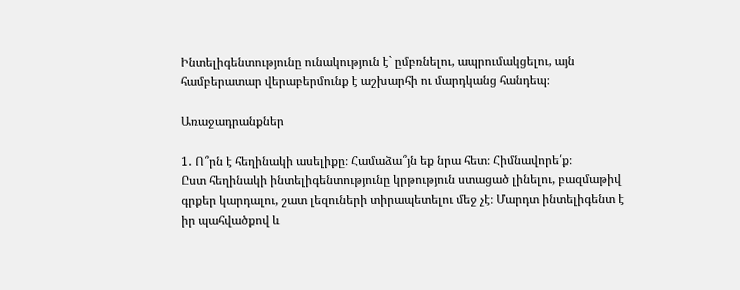Ինտելիգենտությունը ունակություն է` ըմբռնելու, ապրումակցելու, այն համբերատար վերաբերմունք է աշխարհի ու մարդկանց հանդեպ։

Առաջադրանքներ

1․ Ո՞րն է հեղինակի ասելիքը։ Համաձա՞յն եք նրա հետ։ Հիմնավորե՛ք։
Ըստ հեղինակի ինտելիգենտությունը կրթություն ստացած լինելու, բազմաթիվ գրքեր կարդալու, շատ լեզուների տիրապետելու մեջ չէ։ Մարդտ ինտելիգենտ է իր պահվածքով և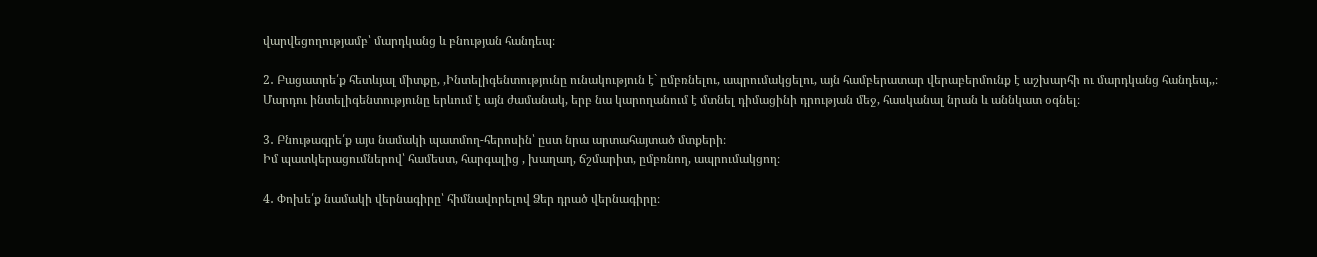վարվեցողությամբ՝ մարդկանց և բնության հանդեպ։

2․ Բացատրե՛ք հետևյալ միտքը, ,Ինտելիգենտությունը ունակություն է` ըմբռնելու, ապրումակցելու, այն համբերատար վերաբերմունք է աշխարհի ու մարդկանց հանդեպ,,։
Մարդու ինտելիգենտությունը երևում է այն ժամանակ, երբ նա կարողանում է մտնել դիմացինի դրության մեջ, հասկանալ նրան և աննկատ օգնել։

3․ Բնութագրե՛ք այս նամակի պատմող-հերոսին՝ ըստ նրա արտահայտած մտքերի։
Իմ պատկերացումներով՝ համեստ, հարգալից , խաղաղ, ճշմարիտ, ըմբռնող, ապրումակցող։

4․ Փոխե՛ք նամակի վերնագիրը՝ հիմնավորելով Ձեր դրած վերնագիրը։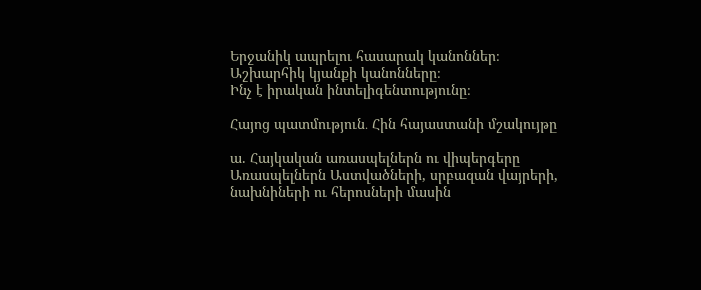Երջանիկ ապրելու հասարակ կանոններ։
Աշխարհիկ կյանքի կանոնները։
Ինչ է իրական ինտելիգենտությունը։

Հայոց պատմություն․ Հին հայաստանի մշակույթը

ա. Հայկական առասպելներն ու վիպերգերը
Առասպելներն Աստվածների, սրբազան վայրերի, նախնիների ու հերոսների մասին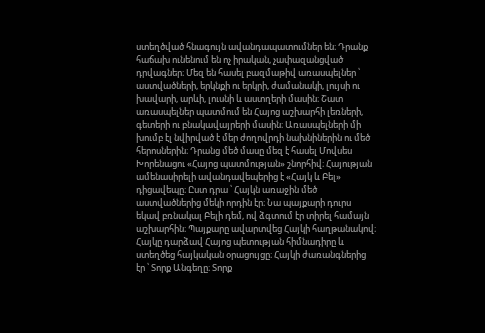ստեղծված հնագույն ավանդապատումներ են։ Դրանք հաճախ ունենում են ոչ իրական, չափազանցված դրվագներ։ Մեզ են հասել բազմաթիվ առասպելներ ՝ աստվածների, երկնքի ու երկրի, ժամանակի, լույսի ու խավարի, արևի, լուսնի և աստղերի մասին։ Շատ առասպելներ պատմում են Հայոց աշխարհի լեռների, գետերի ու բնակավայրերի մասին։ Առասպելների մի խումբ էլ նվիրված է մեր ժողովրդի նախնիներին ու մեծ հերոսներին։ Դրանց մեծ մասը մեզ է հասել Մովսես Խորենացու «Հայոց պատմության» շնորհիվ։ Հայության ամենասիրելի ավանդավեպերից է «Հայկ և Բել» դիցավեպը։ Ըստ դրա ՝ Հայկն առաջին մեծ աստվածներից մեկի որդին էր։ Նա պայքարի դուրս եկավ բռնակալ Բելի դեմ, ով ձգտում էր տիրել համայն աշխարհին։ Պայքարը ավարտվեց Հայկի հաղթանակով։ Հայկը դարձավ Հայոց պետության հիմնադիրը և ստեղծեց հայկական օրացույցը։ Հայկի ժառանգներից էր ՝ Տորք Անգեղը։ Տորք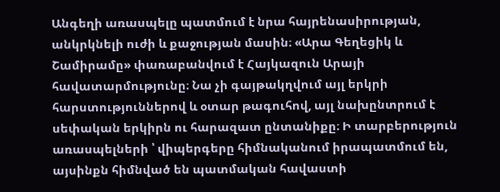Անգեղի առասպելը պատմում է նրա հայրենասիրության, անկրկնելի ուժի և քաջության մասին։ «Արա Գեղեցիկ և Շամիրամը» փառաբանվում է Հայկազուն Արայի հավատարմությունը։ Նա չի գայթակղվում այլ երկրի հարստություններով և օտար թագուհով, այլ նախընտրում է սեփական երկիրն ու հարազատ ընտանիքը։ Ի տարբերություն առասպելների ՝ վիպերգերը հիմնականում իրապատմում են, այսինքն հիմնված են պատմական հավաստի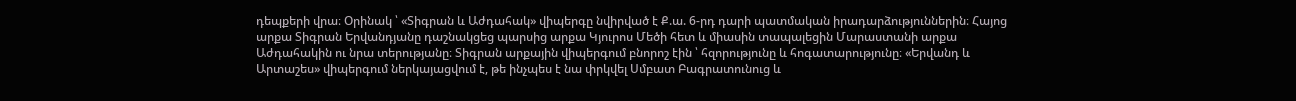դեպքերի վրա։ Օրինակ ՝ «Տիգրան և Աժդահակ» վիպերգը նվիրված է Ք.ա. 6-րդ դարի պատմական իրադարձություններին։ Հայոց արքա Տիգրան Երվանդյանը դաշնակցեց պարսից արքա Կյուրոս Մեծի հետ և միասին տապալեցին Մարաստանի արքա Աժդահակին ու նրա տերությանը։ Տիգրան արքային վիպերգում բնորոշ էին ՝ հզորությունը և հոգատարությունը։ «Երվանդ և Արտաշես» վիպերգում ներկայացվում է, թե ինչպես է նա փրկվել Սմբատ Բագրատունուց և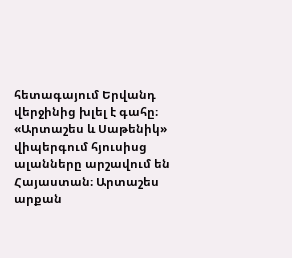հետագայում Երվանդ վերջինից խլել է գահը։ «Արտաշես և Սաթենիկ» վիպերգում հյուսիսց ալանները արշավում են Հայաստան։ Արտաշես արքան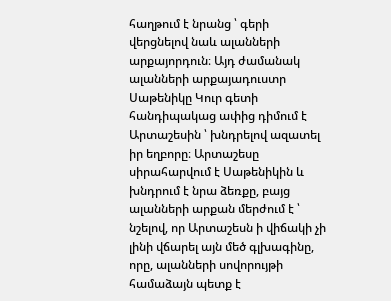հաղթում է նրանց ՝ գերի վերցնելով նաև ալանների արքայորդուն։ Այդ ժամանակ ալանների արքայադուստր Սաթենիկը Կուր գետի հանդիպակաց ափից դիմում է Արտաշեսին ՝ խնդրելով ազատել իր եղբորը։ Արտաշեսը սիրահարվում է Սաթենիկին և խնդրում է նրա ձեռքը, բայց ալանների արքան մերժում է ՝ նշելով, որ Արտաշեսն ի վիճակի չի լինի վճարել այն մեծ գլխագինը, որը, ալանների սովորույթի համաձայն պետք է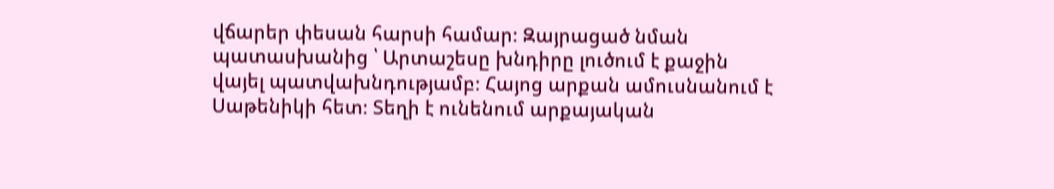վճարեր փեսան հարսի համար։ Զայրացած նման պատասխանից ՝ Արտաշեսը խնդիրը լուծում է քաջին վայել պատվախնդությամբ։ Հայոց արքան ամուսնանում է Սաթենիկի հետ։ Տեղի է ունենում արքայական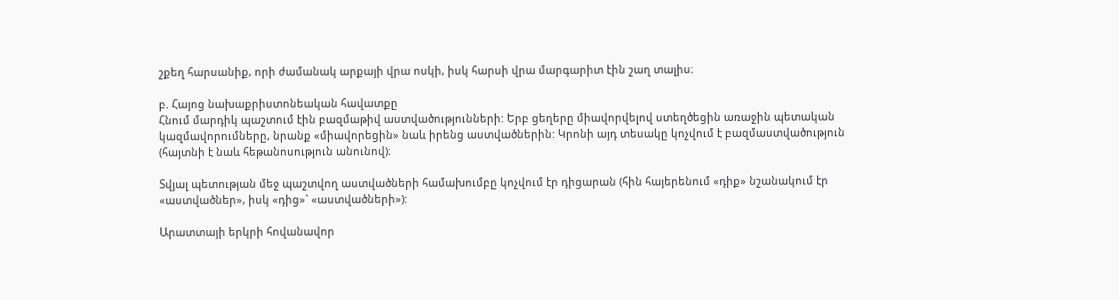շքեղ հարսանիք, որի ժամանակ արքայի վրա ոսկի, իսկ հարսի վրա մարգարիտ էին շաղ տալիս։

բ. Հայոց նախաքրիստոնեական հավատքը
Հնում մարդիկ պաշտում էին բազմաթիվ աստվածությունների: Երբ ցեղերը միավորվելով ստեղծեցին առաջին պետական կազմավորումները, նրանք «միավորեցին» նաև իրենց աստվածներին: Կրոնի այդ տեսակը կոչվում է բազմաստվածություն (հայտնի է նաև հեթանոսություն անունով)։

Տվյալ պետության մեջ պաշտվող աստվածների համախումբը կոչվում էր դիցարան (հին հայերենում «դիք» նշանակում էր «աստվածներ», իսկ «դից»` «աստվածների»):

Արատտայի երկրի հովանավոր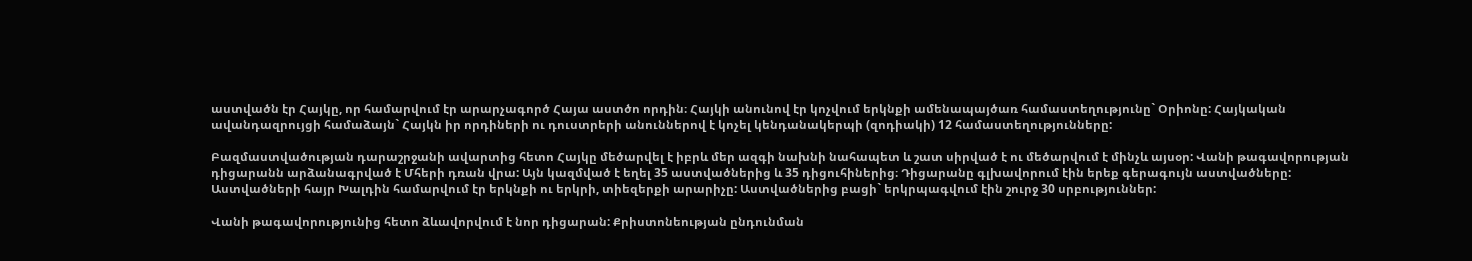աստվածն էր Հայկը, որ համարվում էր արարչագործ Հայա աստծո որդին։ Հայկի անունով էր կոչվում երկնքի ամենապայծառ համաստեղությունը` Օրիոնը: Հայկական ավանդազրույցի համաձայն` Հայկն իր որդիների ու դուստրերի անուններով է կոչել կենդանակերպի (զոդիակի) 12 համաստեղությունները:

Բազմաստվածության դարաշրջանի ավարտից հետո Հայկը մեծարվել է իբրև մեր ազգի նախնի նահապետ և շատ սիրված է ու մեծարվում է մինչև այսօր: Վանի թագավորության դիցարանն արձանագրված է Մհերի դռան վրա: Այն կազմված է եղել 35 աստվածներից և 35 դիցուհիներից։ Դիցարանը գլխավորում էին երեք գերագույն աստվածները: Աստվածների հայր Խալդին համարվում էր երկնքի ու երկրի, տիեզերքի արարիչը: Աստվածներից բացի` երկրպագվում էին շուրջ 30 սրբություններ:

Վանի թագավորությունից հետո ձևավորվում է նոր դիցարան: Քրիստոնեության ընդունման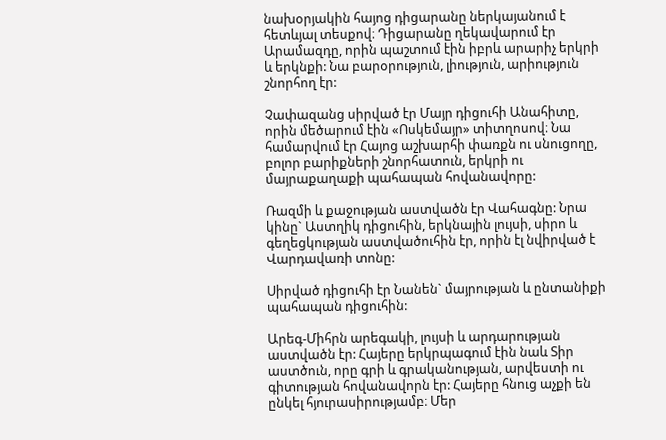նախօրյակին հայոց դիցարանը ներկայանում է հետևյալ տեսքով։ Դիցարանը ղեկավարում էր Արամազդը, որին պաշտում էին իբրև արարիչ երկրի և երկնքի: Նա բարօրություն, լիություն, արիություն շնորհող էր:

Չափազանց սիրված էր Մայր դիցուհի Անահիտը, որին մեծարում էին «Ոսկեմայր» տիտղոսով։ Նա համարվում էր Հայոց աշխարհի փառքն ու սնուցողը, բոլոր բարիքների շնորհատուն, երկրի ու մայրաքաղաքի պահապան հովանավորը:

Ռազմի և քաջության աստվածն էր Վահագնը: Նրա կինը` Աստղիկ դիցուհին, երկնային լույսի, սիրո և գեղեցկության աստվածուհին էր, որին էլ նվիրված է Վարդավառի տոնը:

Սիրված դիցուհի էր Նանեն` մայրության և ընտանիքի պահապան դիցուհին:

Արեգ-Միհրն արեգակի, լույսի և արդարության աստվածն էր: Հայերը երկրպագում էին նաև Տիր աստծուն, որը գրի և գրականության, արվեստի ու գիտության հովանավորն էր: Հայերը հնուց աչքի են ընկել հյուրասիրությամբ։ Մեր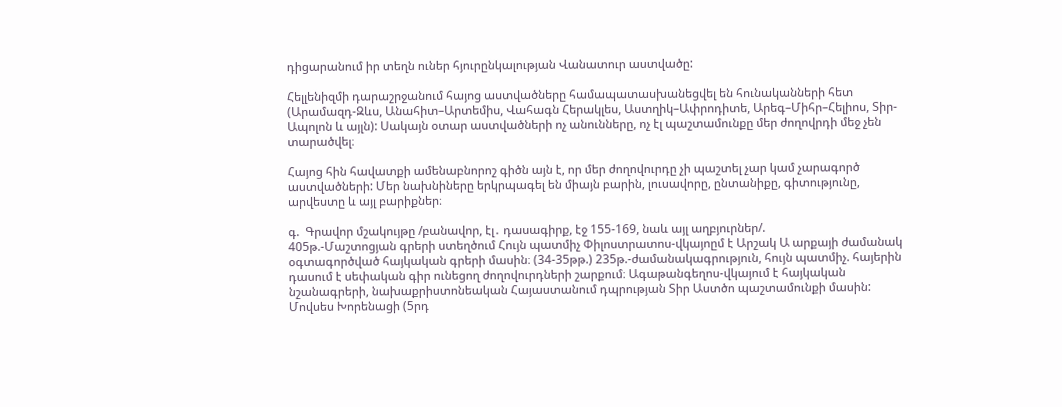դիցարանում իր տեղն ուներ հյուրընկալության Վանատուր աստվածը:

Հելլենիզմի դարաշրջանում հայոց աստվածները համապատասխանեցվել են հունականների հետ (Արամազդ-Զևս, Անահիտ–Արտեմիս, Վահագն Հերակլես, Աստղիկ–Ափրոդիտե, Արեգ–Միհր–Հելիոս, Տիր-Ապոլոն և այլն): Սակայն օտար աստվածների ոչ անունները, ոչ էլ պաշտամունքը մեր ժողովրդի մեջ չեն տարածվել։

Հայոց հին հավատքի ամենաբնորոշ գիծն այն է, որ մեր ժողովուրդը չի պաշտել չար կամ չարագործ աստվածների: Մեր նախնիները երկրպագել են միայն բարին, լուսավորը, ընտանիքը, գիտությունը, արվեստը և այլ բարիքներ։

գ.  Գրավոր մշակույթը /բանավոր, էլ․ դասագիրք, էջ 155-169, նաև այլ աղբյուրներ/.
405թ.-Մաշտոցյան գրերի ստեղծում Հույն պատմիչ Փիլոստրատոս-վկայոըմ է Արշակ Ա արքայի ժամանակ օգտագործված հայկական գրերի մասին։ (34-35թթ.) 235թ.-ժամանակագրություն, հույն պատմիչ. հայերին դասում է սեփական գիր ունեցող ժողովուրդների շարքում։ Ագաթանգեղոս-վկայում է հայկական նշանագրերի, նախաքրիստոնեական Հայաստանում դպրության Տիր Աստծո պաշտամունքի մասին:
Մովսես Խորենացի (5րդ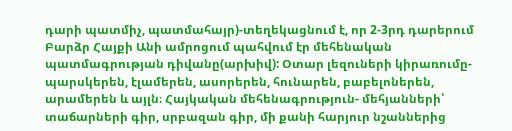դարի պատմիչ, պատմահայր)-տեղեկացնում է, որ 2-3րդ դարերում Բարձր Հայքի Անի ամրոցում պահվում էր մեհենական պատմագրության դիվանը(արխիվ): Օտար լեզուների կիրառումը-պարսկերեն, էլամերեն, ասորերեն, հունարեն, բաբելոներեն, արամերեն և այլն։ Հայկական մեհենագրություն- մեհյանների՝ տաճարների գիր, սրբազան գիր, մի քանի հարյուր նշաններից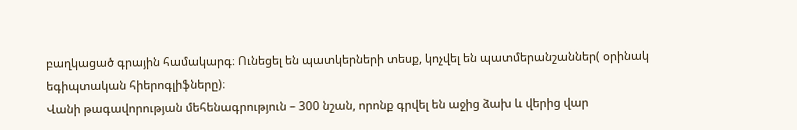բաղկացած գրային համակարգ։ Ունեցել են պատկերների տեսք, կոչվել են պատմերանշաններ( օրինակ եգիպտական հիերոգլիֆները)։
Վանի թագավորության մեհենագրություն – 300 նշան, որոնք գրվել են աջից ձախ և վերից վար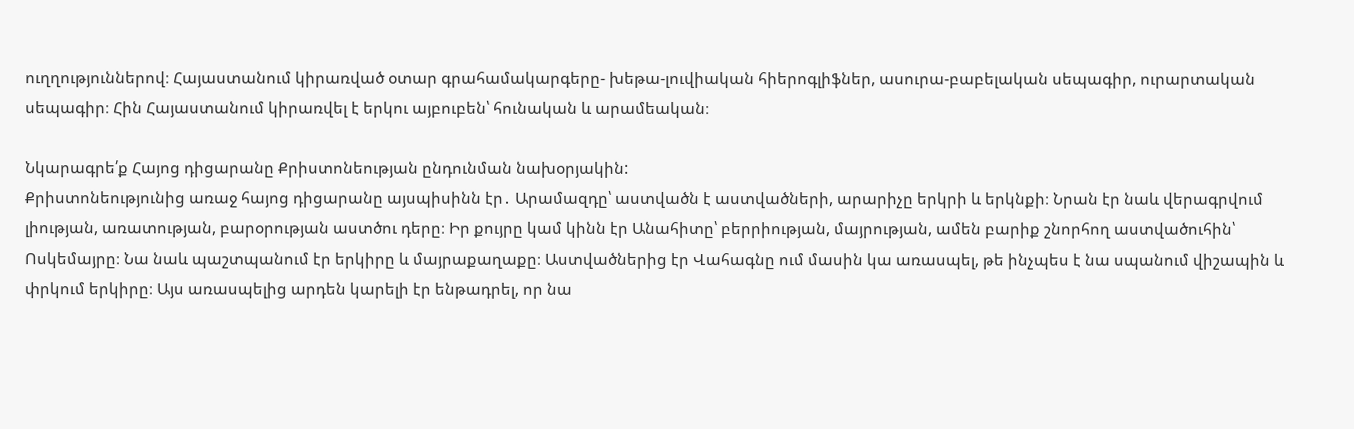ուղղություններով։ Հայաստանում կիրառված օտար գրահամակարգերը- խեթա-լուվիական հիերոգլիֆներ, ասուրա-բաբելական սեպագիր, ուրարտական սեպագիր։ Հին Հայաստանում կիրառվել է երկու այբուբեն՝ հունական և արամեական։

Նկարագրե՛ք Հայոց դիցարանը Քրիստոնեության ընդունման նախօրյակին:
Քրիստոնեությունից առաջ հայոց դիցարանը այսպիսինն էր․ Արամազդը՝ աստվածն է աստվածների, արարիչը երկրի և երկնքի։ Նրան էր նաև վերագրվում լիության, առատության, բարօրության աստծու դերը։ Իր քույրը կամ կինն էր Անահիտը՝ բերրիության, մայրության, ամեն բարիք շնորհող աստվածուհին՝ Ոսկեմայրը։ Նա նաև պաշտպանում էր երկիրը և մայրաքաղաքը։ Աստվածներից էր Վահագնը ում մասին կա առասպել, թե ինչպես է նա սպանում վիշապին և փրկում երկիրը։ Այս առասպելից արդեն կարելի էր ենթադրել, որ նա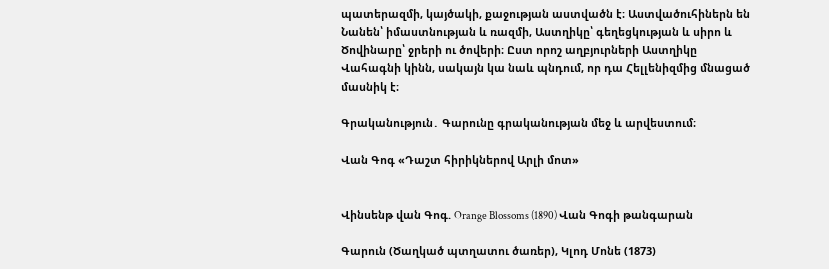պատերազմի, կայծակի, քաջության աստվածն է։ Աստվածուհիներն են Նանեն՝ իմաստնության և ռազմի, Աստղիկը՝ գեղեցկության և սիրո և Ծովինարը՝ ջրերի ու ծովերի։ Ըստ որոշ աղբյուրների Աստղիկը Վահագնի կինն, սակայն կա նաև պնդում, որ դա Հելլենիզմից մնացած մասնիկ է։

Գրականություն․ Գարունը գրականության մեջ և արվեստում։

Վան Գոգ «Դաշտ հիրիկներով Արլի մոտ»


Վինսենթ վան Գոգ. Orange Blossoms (1890) Վան Գոգի թանգարան

Գարուն (Ծաղկած պտղատու ծառեր), Կլոդ Մոնե (1873)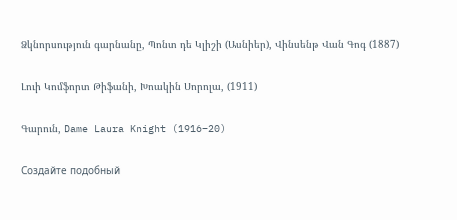Ձկնորսություն գարնանը, Պոնտ դե Կլիշի (Ասնիեր), Վինսենթ Վան Գոգ (1887)

Լուի Կոմֆորտ Թիֆանի, Խոակին Սորոլա, (1911)

Գարուն, Dame Laura Knight (1916–20)

Создайте подобный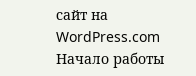сайт на WordPress.com
Начало работы